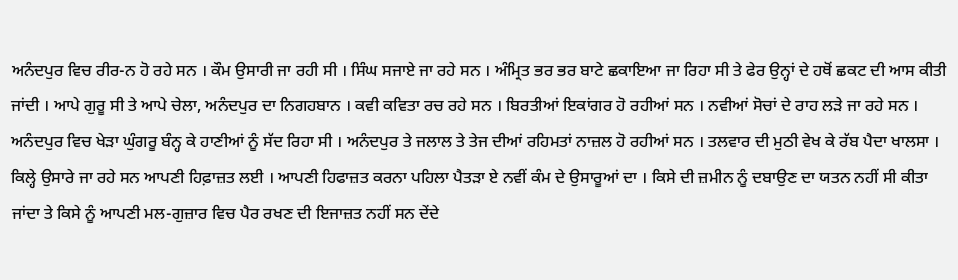ਅਨੰਦਪੁਰ ਵਿਚ ਰੀਰ-ਨ ਹੋ ਰਹੇ ਸਨ । ਕੌਮ ਉਸਾਰੀ ਜਾ ਰਹੀ ਸੀ । ਸਿੰਘ ਸਜਾਏ ਜਾ ਰਹੇ ਸਨ । ਅੰਮ੍ਰਿਤ ਭਰ ਭਰ ਬਾਟੇ ਛਕਾਇਆ ਜਾ ਰਿਹਾ ਸੀ ਤੇ ਫੇਰ ਉਨ੍ਹਾਂ ਦੇ ਹਥੋਂ ਛਕਟ ਦੀ ਆਸ ਕੀਤੀ ਜਾਂਦੀ । ਆਪੇ ਗੁਰੂ ਸੀ ਤੇ ਆਪੇ ਚੇਲਾ, ਅਨੰਦਪੁਰ ਦਾ ਨਿਗਹਬਾਨ । ਕਵੀ ਕਵਿਤਾ ਰਚ ਰਹੇ ਸਨ । ਬਿਰਤੀਆਂ ਇਕਾਂਗਰ ਹੋ ਰਹੀਆਂ ਸਨ । ਨਵੀਆਂ ਸੋਚਾਂ ਦੇ ਰਾਹ ਲੜੇ ਜਾ ਰਹੇ ਸਨ । ਅਨੰਦਪੁਰ ਵਿਚ ਖੇੜਾ ਘੁੰਗਰੂ ਬੰਨ੍ਹ ਕੇ ਹਾਣੀਆਂ ਨੂੰ ਸੱਦ ਰਿਹਾ ਸੀ । ਅਨੰਦਪੁਰ ਤੇ ਜਲਾਲ ਤੇ ਤੇਜ ਦੀਆਂ ਰਹਿਮਤਾਂ ਨਾਜ਼ਲ ਹੋ ਰਹੀਆਂ ਸਨ । ਤਲਵਾਰ ਦੀ ਮੁਠੀ ਵੇਖ ਕੇ ਰੱਬ ਪੈਦਾ ਖਾਲਸਾ । ਕਿਲ੍ਹੇ ਉਸਾਰੇ ਜਾ ਰਹੇ ਸਨ ਆਪਣੀ ਹਿਫ਼ਾਜ਼ਤ ਲਈ । ਆਪਣੀ ਹਿਫਾਜ਼ਤ ਕਰਨਾ ਪਹਿਲਾ ਪੈਤੜਾ ਏ ਨਵੀਂ ਕੰਮ ਦੇ ਉਸਾਰੂਆਂ ਦਾ । ਕਿਸੇ ਦੀ ਜ਼ਮੀਨ ਨੂੰ ਦਬਾਉਣ ਦਾ ਯਤਨ ਨਹੀਂ ਸੀ ਕੀਤਾ ਜਾਂਦਾ ਤੇ ਕਿਸੇ ਨੂੰ ਆਪਣੀ ਮਲ-ਗੁਜ਼ਾਰ ਵਿਚ ਪੈਰ ਰਖਣ ਦੀ ਇਜਾਜ਼ਤ ਨਹੀਂ ਸਨ ਦੇਂਦੇ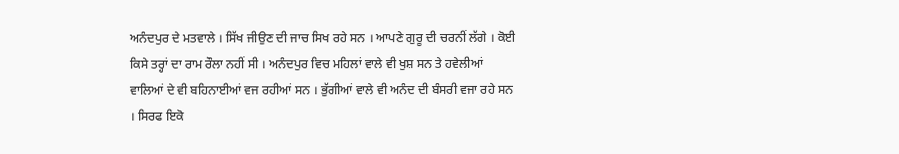ਅਨੰਦਪੁਰ ਦੇ ਮਤਵਾਲੇ । ਸਿੱਖ ਜੀਉਣ ਦੀ ਜਾਚ ਸਿਖ ਰਹੇ ਸਨ । ਆਪਣੇ ਗੁਰੂ ਦੀ ਚਰਨੀਂ ਲੱਗੇ । ਕੋਈ ਕਿਸੇ ਤਰ੍ਹਾਂ ਦਾ ਰਾਮ ਰੌਲਾ ਨਹੀਂ ਸੀ । ਅਨੰਦਪੁਰ ਵਿਚ ਮਹਿਲਾਂ ਵਾਲੇ ਵੀ ਖੁਸ਼ ਸਨ ਤੇ ਹਵੇਲੀਆਂ ਵਾਲਿਆਂ ਦੇ ਵੀ ਬਹਿਨਾਈਆਂ ਵਜ ਰਹੀਆਂ ਸਨ । ਭੁੱਗੀਆਂ ਵਾਲੇ ਵੀ ਅਨੰਦ ਦੀ ਬੰਸਰੀ ਵਜਾ ਰਹੇ ਸਨ । ਸਿਰਫ ਇਕੋ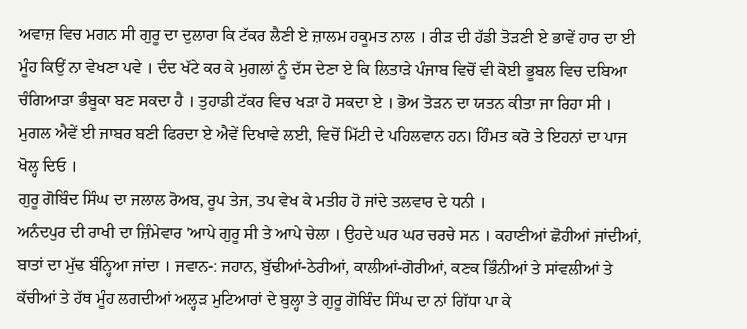ਅਵਾਜ਼ ਵਿਚ ਮਗਨ ਸੀ ਗੁਰੂ ਦਾ ਦੁਲਾਰਾ ਕਿ ਟੱਕਰ ਲੈਣੀ ਏ ਜ਼ਾਲਮ ਹਕੂਮਤ ਨਾਲ । ਰੀੜ ਦੀ ਹੱਡੀ ਤੋੜਣੀ ਏ ਭਾਵੇਂ ਹਾਰ ਦਾ ਈ ਮੂੰਹ ਕਿਉਂ ਨਾ ਵੇਖਣਾ ਪਵੇ । ਦੰਦ ਖੱਟੇ ਕਰ ਕੇ ਮੁਗਲਾਂ ਨੂੰ ਦੱਸ ਦੇਣਾ ਏ ਕਿ ਲਿਤਾੜੇ ਪੰਜਾਬ ਵਿਚੋਂ ਵੀ ਕੋਈ ਭੂਬਲ ਵਿਚ ਦਬਿਆ ਚੰਗਿਆੜਾ ਭੰਬੂਕਾ ਬਣ ਸਕਦਾ ਹੈ । ਤੁਹਾਡੀ ਟੱਕਰ ਵਿਚ ਖੜਾ ਹੋ ਸਕਦਾ ਏ । ਭੋਅ ਤੋੜਨ ਦਾ ਯਤਨ ਕੀਤਾ ਜਾ ਰਿਹਾ ਸੀ । ਮੁਗਲ ਐਵੇਂ ਈ ਜਾਬਰ ਬਣੀ ਫਿਰਦਾ ਏ ਐਵੇਂ ਦਿਖਾਵੇ ਲਈ, ਵਿਚੋਂ ਮਿੱਟੀ ਦੇ ਪਹਿਲਵਾਨ ਹਨ। ਹਿੰਮਤ ਕਰੋ ਤੇ ਇਹਨਾਂ ਦਾ ਪਾਜ ਖੋਲ੍ਹ ਦਿਓ ।
ਗੁਰੂ ਗੋਬਿੰਦ ਸਿੰਘ ਦਾ ਜਲਾਲ ਰੋਅਬ, ਰੂਪ ਤੇਜ, ਤਪ ਵੇਖ ਕੇ ਮਤੀਹ ਹੋ ਜਾਂਦੇ ਤਲਵਾਰ ਦੇ ਧਨੀ ।
ਅਨੰਦਪੁਰ ਦੀ ਰਾਖੀ ਦਾ ਜ਼ਿੰਮੇਵਾਰ 'ਆਪੇ ਗੁਰੂ ਸੀ ਤੇ ਆਪੇ ਚੇਲਾ । ਉਹਦੇ ਘਰ ਘਰ ਚਰਚੇ ਸਨ । ਕਹਾਣੀਆਂ ਛੋਹੀਆਂ ਜਾਂਦੀਆਂ, ਬਾਤਾਂ ਦਾ ਮੁੱਢ ਬੰਨ੍ਹਿਆ ਜਾਂਦਾ । ਜਵਾਨ-: ਜਹਾਨ, ਬੁੱਢੀਆਂ-ਠੇਰੀਆਂ, ਕਾਲੀਆਂ-ਗੋਰੀਆਂ, ਕਣਕ ਭਿੰਨੀਆਂ ਤੇ ਸਾਂਵਲੀਆਂ ਤੇ ਕੱਚੀਆਂ ਤੇ ਹੱਥ ਮੂੰਹ ਲਗਦੀਆਂ ਅਲ੍ਹੜ ਮੁਟਿਆਰਾਂ ਦੇ ਬੁਲ੍ਹਾ ਤੇ ਗੁਰੂ ਗੋਬਿੰਦ ਸਿੰਘ ਦਾ ਨਾਂ ਗਿੱਧਾ ਪਾ ਕੇ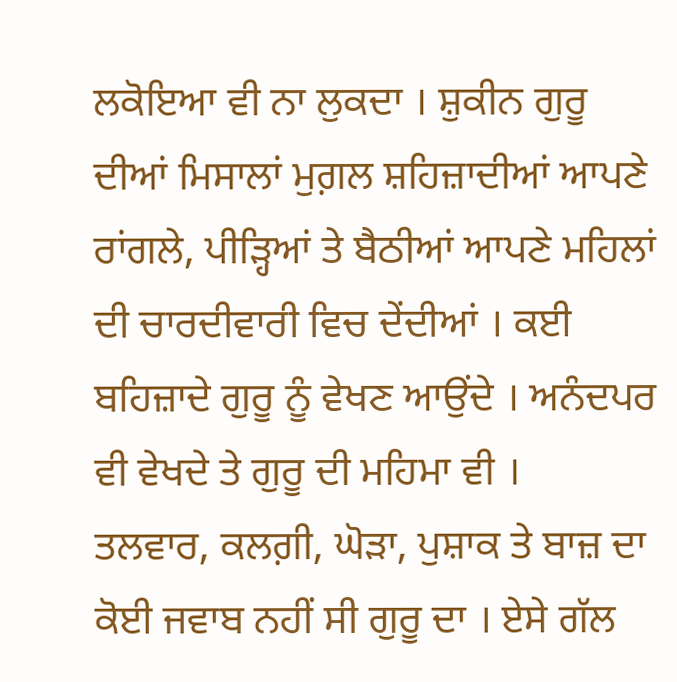ਲਕੋਇਆ ਵੀ ਨਾ ਲੁਕਦਾ । ਸ਼ੁਕੀਨ ਗੁਰੂ ਦੀਆਂ ਮਿਸਾਲਾਂ ਮੁਗ਼ਲ ਸ਼ਹਿਜ਼ਾਦੀਆਂ ਆਪਣੇ ਰਾਂਗਲੇ, ਪੀੜ੍ਹਿਆਂ ਤੇ ਬੈਠੀਆਂ ਆਪਣੇ ਮਹਿਲਾਂ ਦੀ ਚਾਰਦੀਵਾਰੀ ਵਿਚ ਦੇਂਦੀਆਂ । ਕਈ ਬਹਿਜ਼ਾਦੇ ਗੁਰੂ ਨੂੰ ਵੇਖਣ ਆਉਂਦੇ । ਅਨੰਦਪਰ ਵੀ ਵੇਖਦੇ ਤੇ ਗੁਰੂ ਦੀ ਮਹਿਮਾ ਵੀ ।
ਤਲਵਾਰ, ਕਲਗ਼ੀ, ਘੋੜਾ, ਪੁਸ਼ਾਕ ਤੇ ਬਾਜ਼ ਦਾ ਕੋਈ ਜਵਾਬ ਨਹੀਂ ਸੀ ਗੁਰੂ ਦਾ । ਏਸੇ ਗੱਲ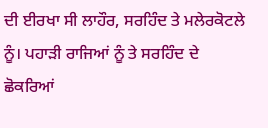ਦੀ ਈਰਖਾ ਸੀ ਲਾਹੌਰ, ਸਰਹਿੰਦ ਤੇ ਮਲੇਰਕੋਟਲੇ ਨੂੰ। ਪਹਾੜੀ ਰਾਜਿਆਂ ਨੂੰ ਤੇ ਸਰਹਿੰਦ ਦੇ ਛੋਕਰਿਆਂ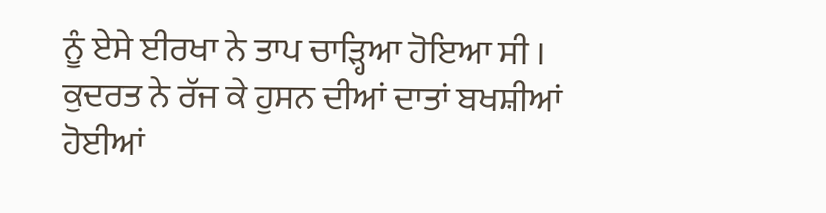ਨੂੰ ਏਸੇ ਈਰਖਾ ਨੇ ਤਾਪ ਚਾੜ੍ਹਿਆ ਹੋਇਆ ਸੀ ।
ਕੁਦਰਤ ਨੇ ਰੱਜ ਕੇ ਹੁਸਨ ਦੀਆਂ ਦਾਤਾਂ ਬਖਸ਼ੀਆਂ ਹੋਈਆਂ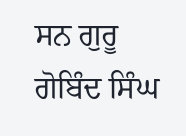ਸਨ ਗੁਰੂ ਗੋਬਿੰਦ ਸਿੰਘ